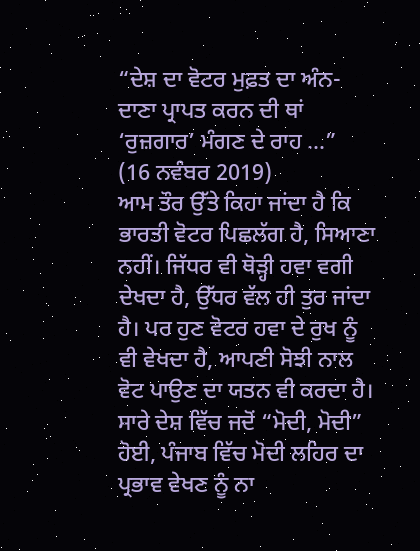“ਦੇਸ਼ ਦਾ ਵੋਟਰ ਮੁਫ਼ਤ ਦਾ ਅੰਨ-ਦਾਣਾ ਪ੍ਰਾਪਤ ਕਰਨ ਦੀ ਥਾਂ ‘ਰੁਜ਼ਗਾਰ’ ਮੰਗਣ ਦੇ ਰਾਹ ...”
(16 ਨਵੰਬਰ 2019)
ਆਮ ਤੌਰ ਉੱਤੇ ਕਿਹਾ ਜਾਂਦਾ ਹੈ ਕਿ ਭਾਰਤੀ ਵੋਟਰ ਪਿਛਲੱਗ ਹੈ, ਸਿਆਣਾ ਨਹੀਂ। ਜਿੱਧਰ ਵੀ ਥੋੜ੍ਹੀ ਹਵਾ ਵਗੀ ਦੇਖਦਾ ਹੈ, ਉੱਧਰ ਵੱਲ ਹੀ ਤੁਰ ਜਾਂਦਾ ਹੈ। ਪਰ ਹੁਣ ਵੋਟਰ ਹਵਾ ਦੇ ਰੁਖ ਨੂੰ ਵੀ ਵੇਖਦਾ ਹੈ, ਆਪਣੀ ਸੋਝੀ ਨਾਲ ਵੋਟ ਪਾਉਣ ਦਾ ਯਤਨ ਵੀ ਕਰਦਾ ਹੈ। ਸਾਰੇ ਦੇਸ਼ ਵਿੱਚ ਜਦੋਂ “ਮੋਦੀ, ਮੋਦੀ” ਹੋਈ, ਪੰਜਾਬ ਵਿੱਚ ਮੋਦੀ ਲਹਿਰ ਦਾ ਪ੍ਰਭਾਵ ਵੇਖਣ ਨੂੰ ਨਾ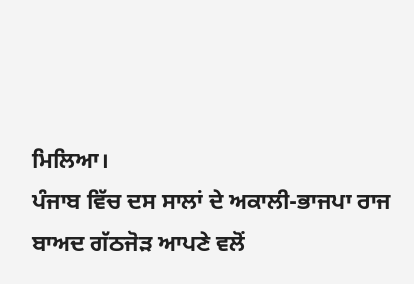ਮਿਲਿਆ।
ਪੰਜਾਬ ਵਿੱਚ ਦਸ ਸਾਲਾਂ ਦੇ ਅਕਾਲੀ-ਭਾਜਪਾ ਰਾਜ ਬਾਅਦ ਗੱਠਜੋੜ ਆਪਣੇ ਵਲੋਂ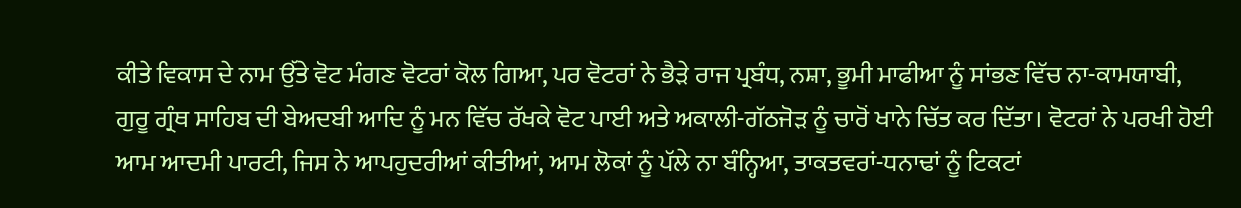ਕੀਤੇ ਵਿਕਾਸ ਦੇ ਨਾਮ ਉੱਤੇ ਵੋਟ ਮੰਗਣ ਵੋਟਰਾਂ ਕੋਲ ਗਿਆ, ਪਰ ਵੋਟਰਾਂ ਨੇ ਭੈੜੇ ਰਾਜ ਪ੍ਰਬੰਧ, ਨਸ਼ਾ, ਭੂਮੀ ਮਾਫੀਆ ਨੂੰ ਸਾਂਭਣ ਵਿੱਚ ਨਾ-ਕਾਮਯਾਬੀ, ਗੁਰੂ ਗ੍ਰੰਥ ਸਾਹਿਬ ਦੀ ਬੇਅਦਬੀ ਆਦਿ ਨੂੰ ਮਨ ਵਿੱਚ ਰੱਖਕੇ ਵੋਟ ਪਾਈ ਅਤੇ ਅਕਾਲੀ-ਗੱਠਜੋੜ ਨੂੰ ਚਾਰੋਂ ਖਾਨੇ ਚਿੱਤ ਕਰ ਦਿੱਤਾ। ਵੋਟਰਾਂ ਨੇ ਪਰਖੀ ਹੋਈ ਆਮ ਆਦਮੀ ਪਾਰਟੀ, ਜਿਸ ਨੇ ਆਪਹੁਦਰੀਆਂ ਕੀਤੀਆਂ, ਆਮ ਲੋਕਾਂ ਨੂੰ ਪੱਲੇ ਨਾ ਬੰਨ੍ਹਿਆ, ਤਾਕਤਵਰਾਂ-ਧਨਾਢਾਂ ਨੂੰ ਟਿਕਟਾਂ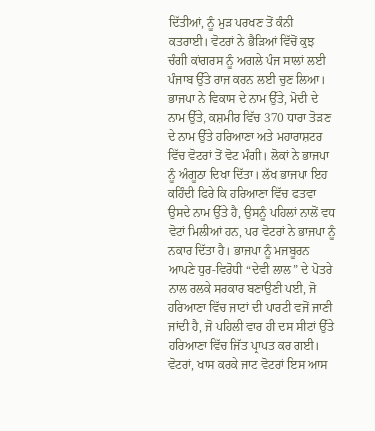ਦਿੱਤੀਆਂ, ਨੂੰ ਮੁੜ ਪਰਖਣ ਤੋਂ ਕੰਨੀ ਕਤਰਾਈ। ਵੋਟਰਾਂ ਨੇ ਭੈੜਿਆਂ ਵਿੱਚੋਂ ਕੁਝ ਚੰਗੀ ਕਾਂਗਰਸ ਨੂੰ ਅਗਲੇ ਪੰਜ ਸਾਲਾਂ ਲਈ ਪੰਜਾਬ ਉੱਤੇ ਰਾਜ ਕਰਨ ਲਈ ਚੁਣ ਲਿਆ। ਭਾਜਪਾ ਨੇ ਵਿਕਾਸ ਦੇ ਨਾਮ ਉੱਤੇ, ਮੋਦੀ ਦੇ ਨਾਮ ਉੱਤੇ, ਕਸ਼ਮੀਰ ਵਿੱਚ 370 ਧਾਰਾ ਤੋੜਣ ਦੇ ਨਾਮ ਉੱਤੇ ਹਰਿਆਣਾ ਅਤੇ ਮਹਾਰਾਸ਼ਟਰ ਵਿੱਚ ਵੋਟਰਾਂ ਤੋਂ ਵੋਟ ਮੰਗੀ। ਲੋਕਾਂ ਨੇ ਭਾਜਪਾ ਨੂੰ ਅੰਗੂਠਾ ਦਿਖਾ ਦਿੱਤਾ। ਲੱਖ ਭਾਜਪਾ ਇਹ ਕਹਿੰਦੀ ਫਿਰੇ ਕਿ ਹਰਿਆਣਾ ਵਿੱਚ ਫਤਵਾ ਉਸਦੇ ਨਾਮ ਉੱਤੇ ਹੈ, ਉਸਨੂੰ ਪਹਿਲਾਂ ਨਾਲੋਂ ਵਧ ਵੋਟਾਂ ਮਿਲੀਆਂ ਹਨ, ਪਰ ਵੋਟਰਾਂ ਨੇ ਭਾਜਪਾ ਨੂੰ ਨਕਾਰ ਦਿੱਤਾ ਹੈ। ਭਾਜਪਾ ਨੂੰ ਮਜਬੂਰਨ ਆਪਣੇ ਧੁਰ-ਵਿਰੋਧੀ “ਦੇਵੀ ਲਾਲ” ਦੇ ਪੋਤਰੇ ਨਾਲ ਰਲਕੇ ਸਰਕਾਰ ਬਣਾਉਣੀ ਪਈ, ਜੋ ਹਰਿਆਣਾ ਵਿੱਚ ਜਾਟਾਂ ਦੀ ਪਾਰਟੀ ਵਜੋਂ ਜਾਣੀ ਜਾਂਦੀ ਹੈ, ਜੋ ਪਹਿਲੀ ਵਾਰ ਹੀ ਦਸ ਸੀਟਾਂ ਉੱਤੇ ਹਰਿਆਣਾ ਵਿੱਚ ਜਿੱਤ ਪ੍ਰਾਪਤ ਕਰ ਗਈ। ਵੋਟਰਾਂ, ਖਾਸ ਕਰਕੇ ਜਾਟ ਵੋਟਰਾਂ ਇਸ ਆਸ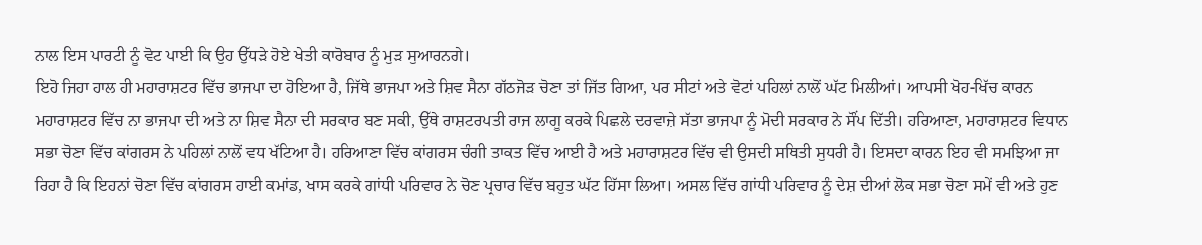ਨਾਲ ਇਸ ਪਾਰਟੀ ਨੂੰ ਵੋਟ ਪਾਈ ਕਿ ਉਹ ਉੱਧੜੇ ਹੋਏ ਖੇਤੀ ਕਾਰੋਬਾਰ ਨੂੰ ਮੁੜ ਸੁਆਰਨਗੇ।
ਇਹੋ ਜਿਹਾ ਹਾਲ ਹੀ ਮਹਾਰਾਸ਼ਟਰ ਵਿੱਚ ਭਾਜਪਾ ਦਾ ਹੋਇਆ ਹੈ, ਜਿੱਥੇ ਭਾਜਪਾ ਅਤੇ ਸ਼ਿਵ ਸੈਨਾ ਗੱਠਜੋੜ ਚੋਣਾ ਤਾਂ ਜਿੱਤ ਗਿਆ, ਪਰ ਸੀਟਾਂ ਅਤੇ ਵੋਟਾਂ ਪਹਿਲਾਂ ਨਾਲੋਂ ਘੱਟ ਮਿਲੀਆਂ। ਆਪਸੀ ਖੋਹ-ਖਿੱਚ ਕਾਰਨ ਮਹਾਰਾਸ਼ਟਰ ਵਿੱਚ ਨਾ ਭਾਜਪਾ ਦੀ ਅਤੇ ਨਾ ਸ਼ਿਵ ਸੈਨਾ ਦੀ ਸਰਕਾਰ ਬਣ ਸਕੀ, ਉੱਥੇ ਰਾਸ਼ਟਰਪਤੀ ਰਾਜ ਲਾਗੂ ਕਰਕੇ ਪਿਛਲੇ ਦਰਵਾਜ਼ੇ ਸੱਤਾ ਭਾਜਪਾ ਨੂੰ ਮੋਦੀ ਸਰਕਾਰ ਨੇ ਸੌਂਪ ਦਿੱਤੀ। ਹਰਿਆਣਾ, ਮਹਾਰਾਸ਼ਟਰ ਵਿਧਾਨ ਸਭਾ ਚੋਣਾ ਵਿੱਚ ਕਾਂਗਰਸ ਨੇ ਪਹਿਲਾਂ ਨਾਲੋਂ ਵਧ ਖੱਟਿਆ ਹੈ। ਹਰਿਆਣਾ ਵਿੱਚ ਕਾਂਗਰਸ ਚੰਗੀ ਤਾਕਤ ਵਿੱਚ ਆਈ ਹੈ ਅਤੇ ਮਹਾਰਾਸ਼ਟਰ ਵਿੱਚ ਵੀ ਉਸਦੀ ਸਥਿਤੀ ਸੁਧਰੀ ਹੈ। ਇਸਦਾ ਕਾਰਨ ਇਹ ਵੀ ਸਮਝਿਆ ਜਾ ਰਿਹਾ ਹੈ ਕਿ ਇਹਨਾਂ ਚੋਣਾ ਵਿੱਚ ਕਾਂਗਰਸ ਹਾਈ ਕਮਾਂਡ, ਖਾਸ ਕਰਕੇ ਗਾਂਧੀ ਪਰਿਵਾਰ ਨੇ ਚੋਣ ਪ੍ਰਚਾਰ ਵਿੱਚ ਬਹੁਤ ਘੱਟ ਹਿੱਸਾ ਲਿਆ। ਅਸਲ ਵਿੱਚ ਗਾਂਧੀ ਪਰਿਵਾਰ ਨੂੰ ਦੇਸ਼ ਦੀਆਂ ਲੋਕ ਸਭਾ ਚੋਣਾ ਸਮੇਂ ਵੀ ਅਤੇ ਹੁਣ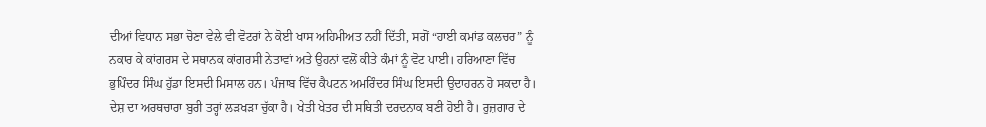ਦੀਆਂ ਵਿਧਾਨ ਸਭਾ ਚੋਣਾ ਵੇਲੇ ਵੀ ਵੋਟਰਾਂ ਨੇ ਕੋਈ ਖਾਸ ਅਹਿਮੀਅਤ ਨਹੀਂ ਦਿੱਤੀ, ਸਗੋਂ “ਹਾਈ ਕਮਾਂਡ ਕਲਚਰ” ਨੂੰ ਨਕਾਰ ਕੇ ਕਾਂਗਰਸ ਦੇ ਸਥਾਨਕ ਕਾਂਗਰਸੀ ਨੇਤਾਵਾਂ ਅਤੇ ਉਹਨਾਂ ਵਲੋਂ ਕੀਤੇ ਕੰਮਾਂ ਨੂੰ ਵੋਟ ਪਾਈ। ਹਰਿਆਣਾ ਵਿੱਚ ਭੁਪਿੰਦਰ ਸਿੰਘ ਹੁੱਡਾ ਇਸਦੀ ਮਿਸਾਲ ਹਨ। ਪੰਜਾਬ ਵਿੱਚ ਕੈਪਟਨ ਅਮਰਿੰਦਰ ਸਿੰਘ ਇਸਦੀ ਉਦਾਹਰਨ ਹੋ ਸਕਦਾ ਹੈ।
ਦੇਸ਼ ਦਾ ਅਰਥਚਾਰਾ ਬੁਰੀ ਤਰ੍ਹਾਂ ਲੜਖੜਾ ਚੁੱਕਾ ਹੈ। ਖੇਤੀ ਖੇਤਰ ਦੀ ਸਥਿਤੀ ਦਰਦਨਾਕ ਬਣੀ ਹੋਈ ਹੈ। ਰੁਜ਼ਗਾਰ ਦੇ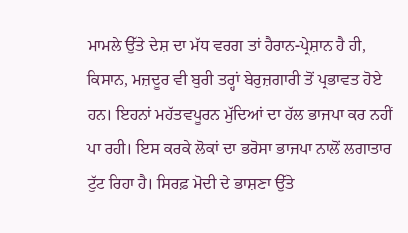ਮਾਮਲੇ ਉੱਤੇ ਦੇਸ਼ ਦਾ ਮੱਧ ਵਰਗ ਤਾਂ ਹੈਰਾਨ-ਪ੍ਰੇਸ਼ਾਨ ਹੈ ਹੀ, ਕਿਸਾਨ, ਮਜ਼ਦੂਰ ਵੀ ਬੁਰੀ ਤਰ੍ਹਾਂ ਬੇਰੁਜ਼ਗਾਰੀ ਤੋਂ ਪ੍ਰਭਾਵਤ ਹੋਏ ਹਨ। ਇਹਨਾਂ ਮਹੱਤਵਪੂਰਨ ਮੁੱਦਿਆਂ ਦਾ ਹੱਲ ਭਾਜਪਾ ਕਰ ਨਹੀਂ ਪਾ ਰਹੀ। ਇਸ ਕਰਕੇ ਲੋਕਾਂ ਦਾ ਭਰੋਸਾ ਭਾਜਪਾ ਨਾਲੋਂ ਲਗਾਤਾਰ ਟੁੱਟ ਰਿਹਾ ਹੈ। ਸਿਰਫ਼ ਮੋਦੀ ਦੇ ਭਾਸ਼ਣਾ ਉੱਤੇ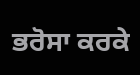ਭਰੋਸਾ ਕਰਕੇ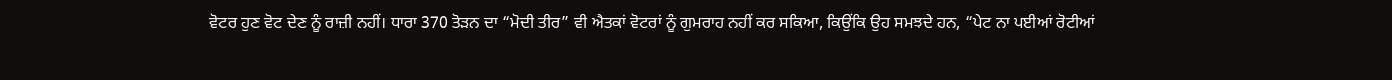ਵੋਟਰ ਹੁਣ ਵੋਟ ਦੇਣ ਨੂੰ ਰਾਜ਼ੀ ਨਹੀਂ। ਧਾਰਾ 370 ਤੋੜਨ ਦਾ “ਮੋਦੀ ਤੀਰ” ਵੀ ਐਤਕਾਂ ਵੋਟਰਾਂ ਨੂੰ ਗੁਮਰਾਹ ਨਹੀਂ ਕਰ ਸਕਿਆ, ਕਿਉਂਕਿ ਉਹ ਸਮਝਦੇ ਹਨ, “ਪੇਟ ਨਾ ਪਈਆਂ ਰੋਟੀਆਂ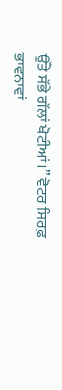ਉੱਤੇ ਸੱਭੇ ਗੱਲਾਂ ਖੋਟੀਆਂ।” ਵੋਟਰ ਸਿਰਫ਼ ਭਾਵਨਾਵਾਂ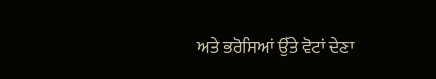ਅਤੇ ਭਰੋਸਿਆਂ ਉੱਤੇ ਵੋਟਾਂ ਦੇਣਾ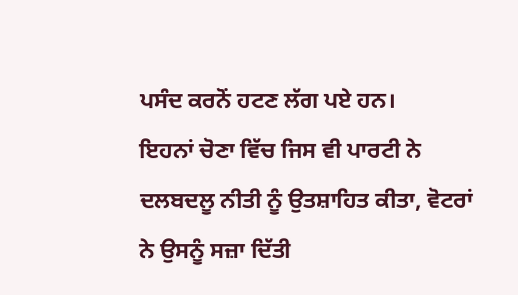ਪਸੰਦ ਕਰਨੋਂ ਹਟਣ ਲੱਗ ਪਏ ਹਨ।
ਇਹਨਾਂ ਚੋਣਾ ਵਿੱਚ ਜਿਸ ਵੀ ਪਾਰਟੀ ਨੇ ਦਲਬਦਲੂ ਨੀਤੀ ਨੂੰ ਉਤਸ਼ਾਹਿਤ ਕੀਤਾ, ਵੋਟਰਾਂ ਨੇ ਉਸਨੂੰ ਸਜ਼ਾ ਦਿੱਤੀ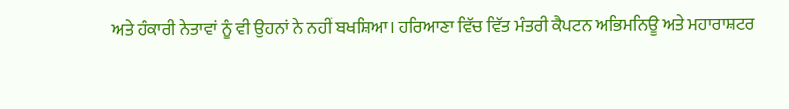ਅਤੇ ਹੰਕਾਰੀ ਨੇਤਾਵਾਂ ਨੂੰ ਵੀ ਉਹਨਾਂ ਨੇ ਨਹੀਂ ਬਖਸ਼ਿਆ। ਹਰਿਆਣਾ ਵਿੱਚ ਵਿੱਤ ਮੰਤਰੀ ਕੈਪਟਨ ਅਭਿਮਨਿਊ ਅਤੇ ਮਹਾਰਾਸ਼ਟਰ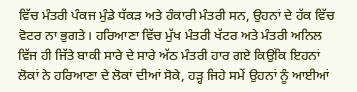ਵਿੱਚ ਮੰਤਰੀ ਪੰਕਜ ਮੁੰਡੇ ਧੱਕੜ ਅਤੇ ਹੰਕਾਰੀ ਮੰਤਰੀ ਸਨ, ਉਹਨਾਂ ਦੇ ਹੱਕ ਵਿੱਚ ਵੋਟਰ ਨਾ ਭੁਗਤੇ। ਹਰਿਆਣਾ ਵਿੱਚ ਮੁੱਖ ਮੰਤਰੀ ਖੱਟਰ ਅਤੇ ਮੰਤਰੀ ਅਨਿਲ ਵਿੱਜ ਹੀ ਜਿੱਤੇ ਬਾਕੀ ਸਾਰੇ ਦੇ ਸਾਰੇ ਅੱਠ ਮੰਤਰੀ ਹਾਰ ਗਏ ਕਿਉਂਕਿ ਇਹਨਾਂ ਲੋਕਾਂ ਨੇ ਹਰਿਆਣਾ ਦੇ ਲੋਕਾਂ ਦੀਆਂ ਸੋਕੇ, ਹੜ੍ਹ ਜਿਹੇ ਸਮੇਂ ਉਹਨਾਂ ਨੂੰ ਆਈਆਂ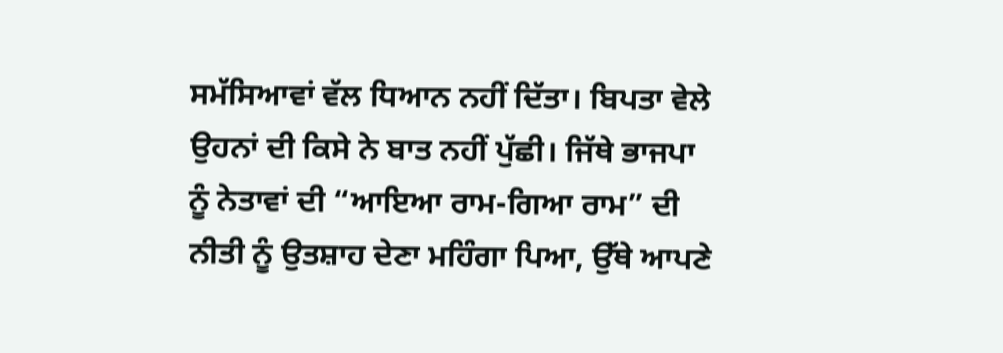ਸਮੱਸਿਆਵਾਂ ਵੱਲ ਧਿਆਨ ਨਹੀਂ ਦਿੱਤਾ। ਬਿਪਤਾ ਵੇਲੇ ਉਹਨਾਂ ਦੀ ਕਿਸੇ ਨੇ ਬਾਤ ਨਹੀਂ ਪੁੱਛੀ। ਜਿੱਥੇ ਭਾਜਪਾ ਨੂੰ ਨੇਤਾਵਾਂ ਦੀ “ਆਇਆ ਰਾਮ-ਗਿਆ ਰਾਮ” ਦੀ ਨੀਤੀ ਨੂੰ ਉਤਸ਼ਾਹ ਦੇਣਾ ਮਹਿੰਗਾ ਪਿਆ, ਉੱਥੇ ਆਪਣੇ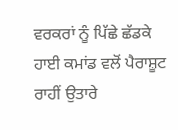ਵਰਕਰਾਂ ਨੂੰ ਪਿੱਛੇ ਛੱਡਕੇ ਹਾਈ ਕਮਾਂਡ ਵਲੋਂ ਪੈਰਾਸ਼ੂਟ ਰਾਹੀਂ ਉਤਾਰੇ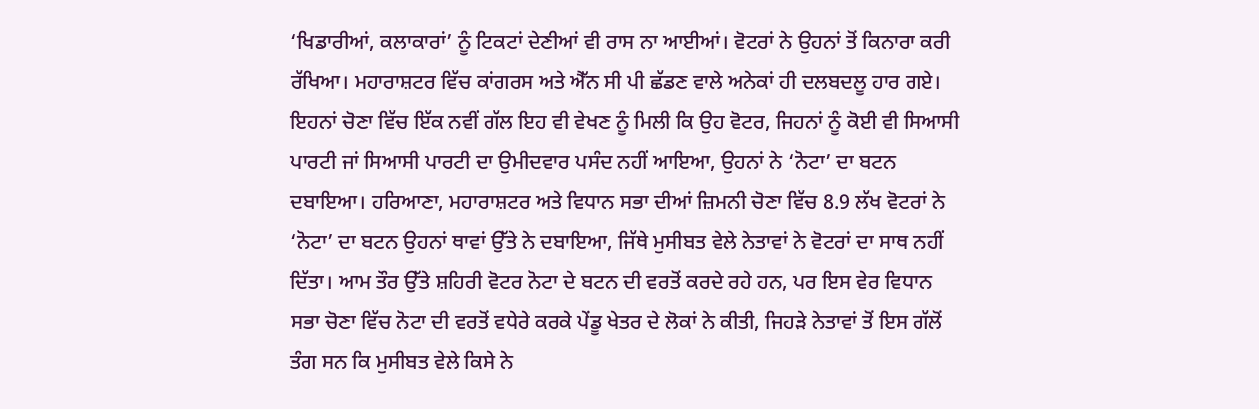‘ਖਿਡਾਰੀਆਂ, ਕਲਾਕਾਰਾਂ’ ਨੂੰ ਟਿਕਟਾਂ ਦੇਣੀਆਂ ਵੀ ਰਾਸ ਨਾ ਆਈਆਂ। ਵੋਟਰਾਂ ਨੇ ਉਹਨਾਂ ਤੋਂ ਕਿਨਾਰਾ ਕਰੀ ਰੱਖਿਆ। ਮਹਾਰਾਸ਼ਟਰ ਵਿੱਚ ਕਾਂਗਰਸ ਅਤੇ ਐੱਨ ਸੀ ਪੀ ਛੱਡਣ ਵਾਲੇ ਅਨੇਕਾਂ ਹੀ ਦਲਬਦਲੂ ਹਾਰ ਗਏ।
ਇਹਨਾਂ ਚੋਣਾ ਵਿੱਚ ਇੱਕ ਨਵੀਂ ਗੱਲ ਇਹ ਵੀ ਵੇਖਣ ਨੂੰ ਮਿਲੀ ਕਿ ਉਹ ਵੋਟਰ, ਜਿਹਨਾਂ ਨੂੰ ਕੋਈ ਵੀ ਸਿਆਸੀ ਪਾਰਟੀ ਜਾਂ ਸਿਆਸੀ ਪਾਰਟੀ ਦਾ ਉਮੀਦਵਾਰ ਪਸੰਦ ਨਹੀਂ ਆਇਆ, ਉਹਨਾਂ ਨੇ ‘ਨੋਟਾ’ ਦਾ ਬਟਨ ਦਬਾਇਆ। ਹਰਿਆਣਾ, ਮਹਾਰਾਸ਼ਟਰ ਅਤੇ ਵਿਧਾਨ ਸਭਾ ਦੀਆਂ ਜ਼ਿਮਨੀ ਚੋਣਾ ਵਿੱਚ 8.9 ਲੱਖ ਵੋਟਰਾਂ ਨੇ ‘ਨੋਟਾ’ ਦਾ ਬਟਨ ਉਹਨਾਂ ਥਾਵਾਂ ਉੱਤੇ ਨੇ ਦਬਾਇਆ, ਜਿੱਥੇ ਮੁਸੀਬਤ ਵੇਲੇ ਨੇਤਾਵਾਂ ਨੇ ਵੋਟਰਾਂ ਦਾ ਸਾਥ ਨਹੀਂ ਦਿੱਤਾ। ਆਮ ਤੌਰ ਉੱਤੇ ਸ਼ਹਿਰੀ ਵੋਟਰ ਨੋਟਾ ਦੇ ਬਟਨ ਦੀ ਵਰਤੋਂ ਕਰਦੇ ਰਹੇ ਹਨ, ਪਰ ਇਸ ਵੇਰ ਵਿਧਾਨ ਸਭਾ ਚੋਣਾ ਵਿੱਚ ਨੋਟਾ ਦੀ ਵਰਤੋਂ ਵਧੇਰੇ ਕਰਕੇ ਪੇਂਡੂ ਖੇਤਰ ਦੇ ਲੋਕਾਂ ਨੇ ਕੀਤੀ, ਜਿਹੜੇ ਨੇਤਾਵਾਂ ਤੋਂ ਇਸ ਗੱਲੋਂ ਤੰਗ ਸਨ ਕਿ ਮੁਸੀਬਤ ਵੇਲੇ ਕਿਸੇ ਨੇ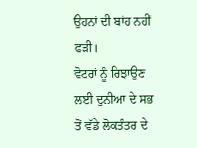ਉਹਨਾਂ ਦੀ ਬਾਂਹ ਨਹੀਂ ਫੜੀ।
ਵੋਟਰਾਂ ਨੂੰ ਰਿਝਾਉਣ ਲਈ ਦੁਨੀਆ ਦੇ ਸਭ ਤੋਂ ਵੱਡੇ ਲੋਕਤੰਤਰ ਦੇ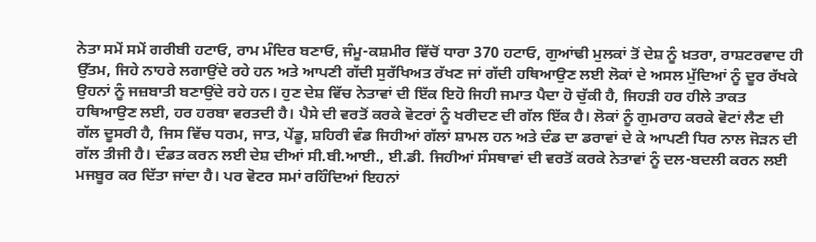ਨੇਤਾ ਸਮੇਂ ਸਮੇਂ ਗਰੀਬੀ ਹਟਾਓ, ਰਾਮ ਮੰਦਿਰ ਬਣਾਓ, ਜੰਮੂ-ਕਸ਼ਮੀਰ ਵਿੱਚੋਂ ਧਾਰਾ 370 ਹਟਾਓ, ਗੁਆਂਢੀ ਮੁਲਕਾਂ ਤੋਂ ਦੇਸ਼ ਨੂੰ ਖ਼ਤਰਾ, ਰਾਸ਼ਟਰਵਾਦ ਹੀ ਉੱਤਮ, ਜਿਹੇ ਨਾਹਰੇ ਲਗਾਉਂਦੇ ਰਹੇ ਹਨ ਅਤੇ ਆਪਣੀ ਗੱਦੀ ਸੁਰੱਖਿਅਤ ਰੱਖਣ ਜਾਂ ਗੱਦੀ ਹਥਿਆਉਣ ਲਈ ਲੋਕਾਂ ਦੇ ਅਸਲ ਮੁੱਦਿਆਂ ਨੂੰ ਦੂਰ ਰੱਖਕੇ ਉਹਨਾਂ ਨੂੰ ਜਜ਼ਬਾਤੀ ਬਣਾਉਂਦੇ ਰਹੇ ਹਨ। ਹੁਣ ਦੇਸ਼ ਵਿੱਚ ਨੇਤਾਵਾਂ ਦੀ ਇੱਕ ਇਹੋ ਜਿਹੀ ਜਮਾਤ ਪੈਦਾ ਹੋ ਚੁੱਕੀ ਹੈ, ਜਿਹੜੀ ਹਰ ਹੀਲੇ ਤਾਕਤ ਹਥਿਆਉਣ ਲਈ, ਹਰ ਹਰਬਾ ਵਰਤਦੀ ਹੈ। ਪੈਸੇ ਦੀ ਵਰਤੋਂ ਕਰਕੇ ਵੋਟਰਾਂ ਨੂੰ ਖਰੀਦਣ ਦੀ ਗੱਲ ਇੱਕ ਹੈ। ਲੋਕਾਂ ਨੂੰ ਗੁਮਰਾਹ ਕਰਕੇ ਵੋਟਾਂ ਲੈਣ ਦੀ ਗੱਲ ਦੂਸਰੀ ਹੈ, ਜਿਸ ਵਿੱਚ ਧਰਮ, ਜਾਤ, ਪੇਂਡੂ, ਸ਼ਹਿਰੀ ਵੰਡ ਜਿਹੀਆਂ ਗੱਲਾਂ ਸ਼ਾਮਲ ਹਨ ਅਤੇ ਦੰਡ ਦਾ ਡਰਾਵਾਂ ਦੇ ਕੇ ਆਪਣੀ ਧਿਰ ਨਾਲ ਜੋੜਨ ਦੀ ਗੱਲ ਤੀਜੀ ਹੈ। ਦੰਡਤ ਕਰਨ ਲਈ ਦੇਸ਼ ਦੀਆਂ ਸੀ.ਬੀ.ਆਈ., ਈ.ਡੀ. ਜਿਹੀਆਂ ਸੰਸਥਾਵਾਂ ਦੀ ਵਰਤੋਂ ਕਰਕੇ ਨੇਤਾਵਾਂ ਨੂੰ ਦਲ-ਬਦਲੀ ਕਰਨ ਲਈ ਮਜਬੂਰ ਕਰ ਦਿੱਤਾ ਜਾਂਦਾ ਹੈ। ਪਰ ਵੋਟਰ ਸਮਾਂ ਰਹਿੰਦਿਆਂ ਇਹਨਾਂ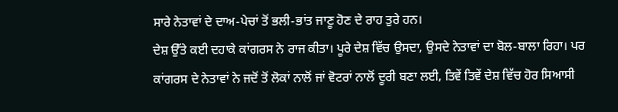ਸਾਰੇ ਨੇਤਾਵਾਂ ਦੇ ਦਾਅ-ਪੇਚਾਂ ਤੋਂ ਭਲੀ-ਭਾਂਤ ਜਾਣੂ ਹੋਣ ਦੇ ਰਾਹ ਤੁਰੇ ਹਨ।
ਦੇਸ਼ ਉੱਤੇ ਕਈ ਦਹਾਕੇ ਕਾਂਗਰਸ ਨੇ ਰਾਜ ਕੀਤਾ। ਪੂਰੇ ਦੇਸ਼ ਵਿੱਚ ਉਸਦਾ, ਉਸਦੇ ਨੇਤਾਵਾਂ ਦਾ ਬੋਲ-ਬਾਲਾ ਰਿਹਾ। ਪਰ ਕਾਂਗਰਸ ਦੇ ਨੇਤਾਵਾਂ ਨੇ ਜਦੋਂ ਤੋਂ ਲੋਕਾਂ ਨਾਲੋਂ ਜਾਂ ਵੋਟਰਾਂ ਨਾਲੋਂ ਦੂਰੀ ਬਣਾ ਲਈ, ਤਿਵੇਂ ਤਿਵੇਂ ਦੇਸ਼ ਵਿੱਚ ਹੋਰ ਸਿਆਸੀ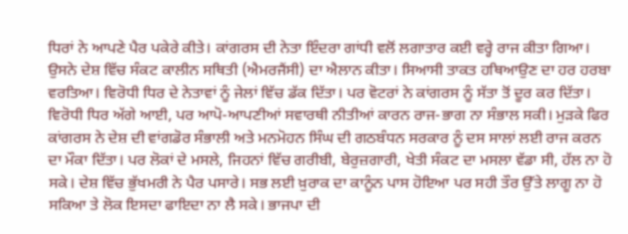ਧਿਰਾਂ ਨੇ ਆਪਣੇ ਪੈਰ ਪਕੇਰੇ ਕੀਤੇ। ਕਾਂਗਰਸ ਦੀ ਨੇਤਾ ਇੰਦਰਾ ਗਾਂਧੀ ਵਲੋਂ ਲਗਾਤਾਰ ਕਈ ਵਰ੍ਹੇ ਰਾਜ ਕੀਤਾ ਗਿਆ। ਉਸਨੇ ਦੇਸ਼ ਵਿੱਚ ਸੰਕਟ ਕਾਲੀਨ ਸਥਿਤੀ (ਐਮਰਜੈਂਸੀ) ਦਾ ਐਲਾਨ ਕੀਤਾ। ਸਿਆਸੀ ਤਾਕਤ ਹਥਿਆਉਣ ਦਾ ਹਰ ਹਰਬਾ ਵਰਤਿਆ। ਵਿਰੋਧੀ ਧਿਰ ਦੇ ਨੇਤਾਵਾਂ ਨੂੰ ਜੇਲਾਂ ਵਿੱਚ ਡੱਕ ਦਿੱਤਾ। ਪਰ ਵੋਟਰਾਂ ਨੇ ਕਾਂਗਰਸ ਨੂੰ ਸੱਤਾ ਤੋਂ ਦੂਰ ਕਰ ਦਿੱਤਾ। ਵਿਰੋਧੀ ਧਿਰ ਅੱਗੇ ਆਈ, ਪਰ ਆਪੋ-ਆਪਣੀਆਂ ਸਵਾਰਥੀ ਨੀਤੀਆਂ ਕਾਰਨ ਰਾਜ-ਭਾਗ ਨਾ ਸੰਭਾਲ ਸਕੀ। ਮੁੜਕੇ ਫਿਰ ਕਾਂਗਰਸ ਨੇ ਦੇਸ਼ ਦੀ ਵਾਂਗਡੋਰ ਸੰਭਾਲੀ ਅਤੇ ਮਨਮੋਹਨ ਸਿੰਘ ਦੀ ਗਠਬੰਧਨ ਸਰਕਾਰ ਨੂੰ ਦਸ ਸਾਲਾਂ ਲਈ ਰਾਜ ਕਰਨ ਦਾ ਮੌਕਾ ਦਿੱਤਾ। ਪਰ ਲੋਕਾਂ ਦੇ ਮਸਲੇ, ਜਿਹਨਾਂ ਵਿੱਚ ਗਰੀਬੀ, ਬੇਰੁਜ਼ਗਾਰੀ, ਖੇਤੀ ਸੰਕਟ ਦਾ ਮਸਲਾ ਵੱਡਾ ਸੀ, ਹੱਲ ਨਾ ਹੋ ਸਕੇ। ਦੇਸ਼ ਵਿੱਚ ਭੁੱਖਮਰੀ ਨੇ ਪੈਰ ਪਸਾਰੇ। ਸਭ ਲਈ ਖ਼ੁਰਾਕ ਦਾ ਕਾਨੂੰਨ ਪਾਸ ਹੋਇਆ ਪਰ ਸਹੀ ਤੌਰ ਉੱਤੇ ਲਾਗੂ ਨਾ ਹੋ ਸਕਿਆ ਤੇ ਲੋਕ ਇਸਦਾ ਫਾਇਦਾ ਨਾ ਲੈ ਸਕੇ। ਭਾਜਪਾ ਦੀ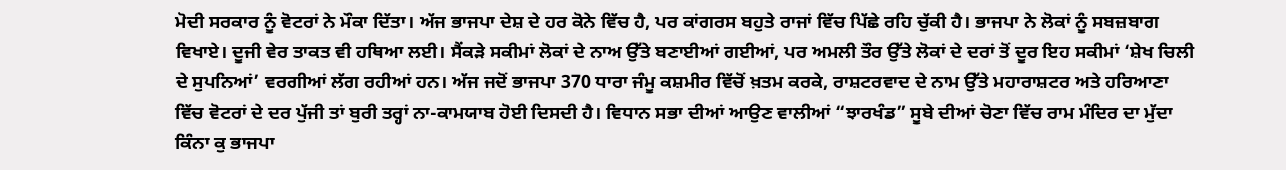ਮੋਦੀ ਸਰਕਾਰ ਨੂੰ ਵੋਟਰਾਂ ਨੇ ਮੌਕਾ ਦਿੱਤਾ। ਅੱਜ ਭਾਜਪਾ ਦੇਸ਼ ਦੇ ਹਰ ਕੋਨੇ ਵਿੱਚ ਹੈ, ਪਰ ਕਾਂਗਰਸ ਬਹੁਤੇ ਰਾਜਾਂ ਵਿੱਚ ਪਿੱਛੇ ਰਹਿ ਚੁੱਕੀ ਹੈ। ਭਾਜਪਾ ਨੇ ਲੋਕਾਂ ਨੂੰ ਸਬਜ਼ਬਾਗ ਵਿਖਾਏ। ਦੂਜੀ ਵੇਰ ਤਾਕਤ ਵੀ ਹਥਿਆ ਲਈ। ਸੈਂਕੜੇ ਸਕੀਮਾਂ ਲੋਕਾਂ ਦੇ ਨਾਅ ਉੱਤੇ ਬਣਾਈਆਂ ਗਈਆਂ, ਪਰ ਅਮਲੀ ਤੌਰ ਉੱਤੇ ਲੋਕਾਂ ਦੇ ਦਰਾਂ ਤੋਂ ਦੂਰ ਇਹ ਸਕੀਮਾਂ ‘ਸ਼ੇਖ ਚਿਲੀ ਦੇ ਸੁਪਨਿਆਂ’ ਵਰਗੀਆਂ ਲੱਗ ਰਹੀਆਂ ਹਨ। ਅੱਜ ਜਦੋਂ ਭਾਜਪਾ 370 ਧਾਰਾ ਜੰਮੂ ਕਸ਼ਮੀਰ ਵਿੱਚੋਂ ਖ਼ਤਮ ਕਰਕੇ, ਰਾਸ਼ਟਰਵਾਦ ਦੇ ਨਾਮ ਉੱਤੇ ਮਹਾਰਾਸ਼ਟਰ ਅਤੇ ਹਰਿਆਣਾ ਵਿੱਚ ਵੋਟਰਾਂ ਦੇ ਦਰ ਪੁੱਜੀ ਤਾਂ ਬੁਰੀ ਤਰ੍ਹਾਂ ਨਾ-ਕਾਮਯਾਬ ਹੋਈ ਦਿਸਦੀ ਹੈ। ਵਿਧਾਨ ਸਭਾ ਦੀਆਂ ਆਉਣ ਵਾਲੀਆਂ “ਝਾਰਖੰਡ” ਸੂਬੇ ਦੀਆਂ ਚੋਣਾ ਵਿੱਚ ਰਾਮ ਮੰਦਿਰ ਦਾ ਮੁੱਦਾ ਕਿੰਨਾ ਕੁ ਭਾਜਪਾ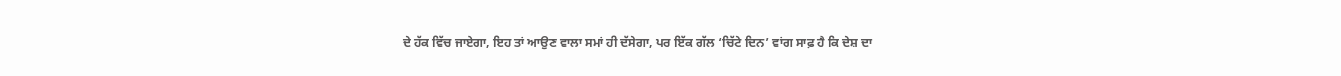ਦੇ ਹੱਕ ਵਿੱਚ ਜਾਏਗਾ, ਇਹ ਤਾਂ ਆਉਣ ਵਾਲਾ ਸਮਾਂ ਹੀ ਦੱਸੇਗਾ, ਪਰ ਇੱਕ ਗੱਲ ‘ਚਿੱਟੇ ਦਿਨ’ ਵਾਂਗ ਸਾਫ਼ ਹੈ ਕਿ ਦੇਸ਼ ਦਾ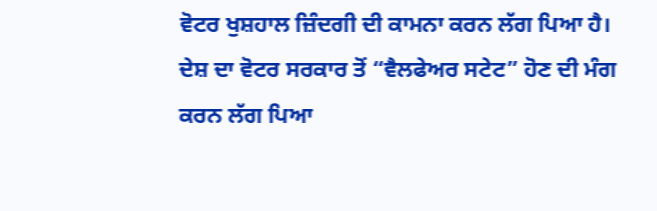ਵੋਟਰ ਖੁਸ਼ਹਾਲ ਜ਼ਿੰਦਗੀ ਦੀ ਕਾਮਨਾ ਕਰਨ ਲੱਗ ਪਿਆ ਹੈ। ਦੇਸ਼ ਦਾ ਵੋਟਰ ਸਰਕਾਰ ਤੋਂ “ਵੈਲਫੇਅਰ ਸਟੇਟ” ਹੋਣ ਦੀ ਮੰਗ ਕਰਨ ਲੱਗ ਪਿਆ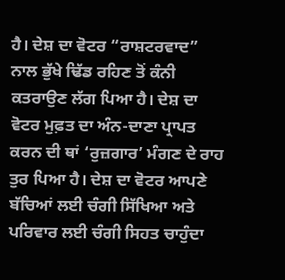ਹੈ। ਦੇਸ਼ ਦਾ ਵੋਟਰ “ਰਾਸ਼ਟਰਵਾਦ” ਨਾਲ ਭੁੱਖੇ ਢਿੱਡ ਰਹਿਣ ਤੋਂ ਕੰਨੀ ਕਤਰਾਉਣ ਲੱਗ ਪਿਆ ਹੈ। ਦੇਸ਼ ਦਾ ਵੋਟਰ ਮੁਫ਼ਤ ਦਾ ਅੰਨ-ਦਾਣਾ ਪ੍ਰਾਪਤ ਕਰਨ ਦੀ ਥਾਂ ‘ਰੁਜ਼ਗਾਰ’ ਮੰਗਣ ਦੇ ਰਾਹ ਤੁਰ ਪਿਆ ਹੈ। ਦੇਸ਼ ਦਾ ਵੋਟਰ ਆਪਣੇ ਬੱਚਿਆਂ ਲਈ ਚੰਗੀ ਸਿੱਖਿਆ ਅਤੇ ਪਰਿਵਾਰ ਲਈ ਚੰਗੀ ਸਿਹਤ ਚਾਹੁੰਦਾ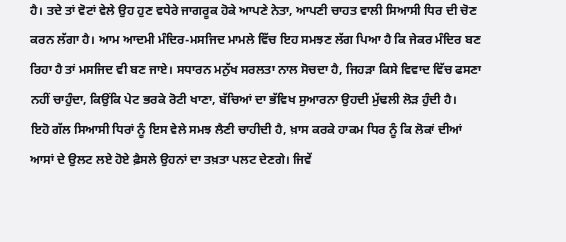ਹੈ। ਤਦੇ ਤਾਂ ਵੋਟਾਂ ਵੇਲੇ ਉਹ ਹੁਣ ਵਧੇਰੇ ਜਾਗਰੂਕ ਹੋਕੇ ਆਪਣੇ ਨੇਤਾ, ਆਪਣੀ ਚਾਹਤ ਵਾਲੀ ਸਿਆਸੀ ਧਿਰ ਦੀ ਚੋਣ ਕਰਨ ਲੱਗਾ ਹੈ। ਆਮ ਆਦਮੀ ਮੰਦਿਰ-ਮਸਜਿਦ ਮਾਮਲੇ ਵਿੱਚ ਇਹ ਸਮਝਣ ਲੱਗ ਪਿਆ ਹੈ ਕਿ ਜੇਕਰ ਮੰਦਿਰ ਬਣ ਰਿਹਾ ਹੈ ਤਾਂ ਮਸਜਿਦ ਵੀ ਬਣ ਜਾਏ। ਸਧਾਰਨ ਮਨੁੱਖ ਸਰਲਤਾ ਨਾਲ ਸੋਚਦਾ ਹੈ, ਜਿਹੜਾ ਕਿਸੇ ਵਿਵਾਦ ਵਿੱਚ ਫਸਣਾ ਨਹੀਂ ਚਾਹੁੰਦਾ, ਕਿਉਂਕਿ ਪੇਟ ਭਰਕੇ ਰੋਟੀ ਖਾਣਾ, ਬੱਚਿਆਂ ਦਾ ਭੱਵਿਖ ਸੁਆਰਨਾ ਉਹਦੀ ਮੁੱਢਲੀ ਲੋੜ ਹੁੰਦੀ ਹੈ।
ਇਹੋ ਗੱਲ ਸਿਆਸੀ ਧਿਰਾਂ ਨੂੰ ਇਸ ਵੇਲੇ ਸਮਝ ਲੈਣੀ ਚਾਹੀਦੀ ਹੈ, ਖ਼ਾਸ ਕਰਕੇ ਹਾਕਮ ਧਿਰ ਨੂੰ ਕਿ ਲੋਕਾਂ ਦੀਆਂ ਆਸਾਂ ਦੇ ਉਲਟ ਲਏ ਹੋਏ ਫ਼ੈਸਲੇ ਉਹਨਾਂ ਦਾ ਤਖ਼ਤਾ ਪਲਟ ਦੇਣਗੇ। ਜਿਵੇਂ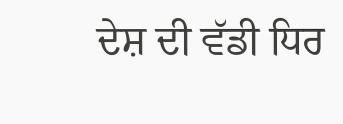ਦੇਸ਼ ਦੀ ਵੱਡੀ ਧਿਰ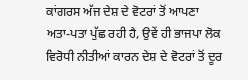ਕਾਂਗਰਸ ਅੱਜ ਦੇਸ਼ ਦੇ ਵੋਟਰਾਂ ਤੋਂ ਆਪਣਾ ਅਤਾ-ਪਤਾ ਪੁੱਛ ਰਹੀ ਹੈ, ਉਵੇਂ ਹੀ ਭਾਜਪਾ ਲੋਕ ਵਿਰੋਧੀ ਨੀਤੀਆਂ ਕਾਰਨ ਦੇਸ਼ ਦੇ ਵੋਟਰਾਂ ਤੋਂ ਦੂਰ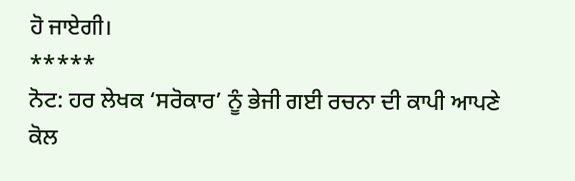ਹੋ ਜਾਏਗੀ।
*****
ਨੋਟ: ਹਰ ਲੇਖਕ ‘ਸਰੋਕਾਰ’ ਨੂੰ ਭੇਜੀ ਗਈ ਰਚਨਾ ਦੀ ਕਾਪੀ ਆਪਣੇ ਕੋਲ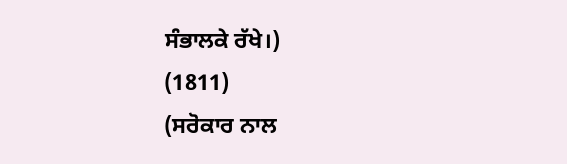ਸੰਭਾਲਕੇ ਰੱਖੇ।)
(1811)
(ਸਰੋਕਾਰ ਨਾਲ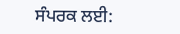ਸੰਪਰਕ ਲਈ: